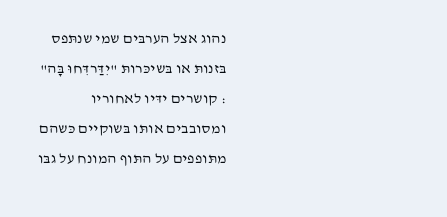נהוג אצל הערבּים שמי שנתּפס בּזנותּ או בּשיכּרותּ "יִדַּרדִּחוּ בָּה" : קושרים ידּיו לאחוריו ומסובבים אותּו בּשוקיים כּשהם מתּופפים על התּוף המונח על גבּו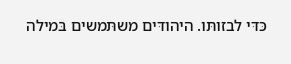כּדּי לבזותּו. היהודּים משתּמשים בּמילה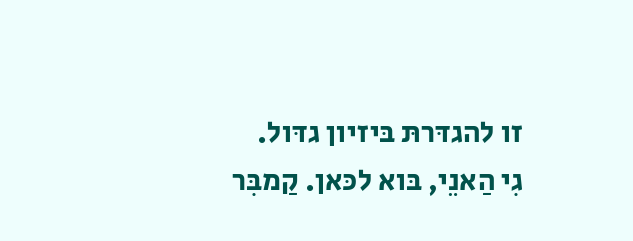זו להגדּרתּ בּיזיון גדּול.
גִי הַאנֵי, בּוא לכּאן. קַמבִּר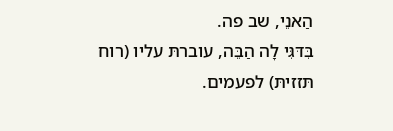הַאנֵי, שב פה.
בִּדּגִּי לָה הַבֵּה, עוברתּ עליו (רוח תּזזיתּ) לפעמים.